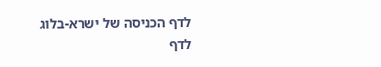לדף הכניסה של ישרא-בלוג
לדף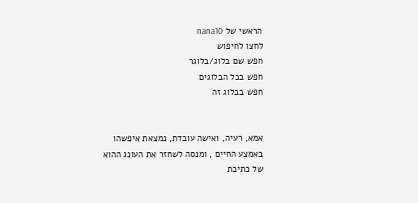הראשי של nana10
לחצו לחיפוש
חפש שם בלוג/בלוגר
חפש בכל הבלוגים
חפש בבלוג זה


אמא, רעיה, ואישה עובדת, נמצאת איפשהו באמצע החיים , ומנסה לשחזר את העונג ההוא של כתיבת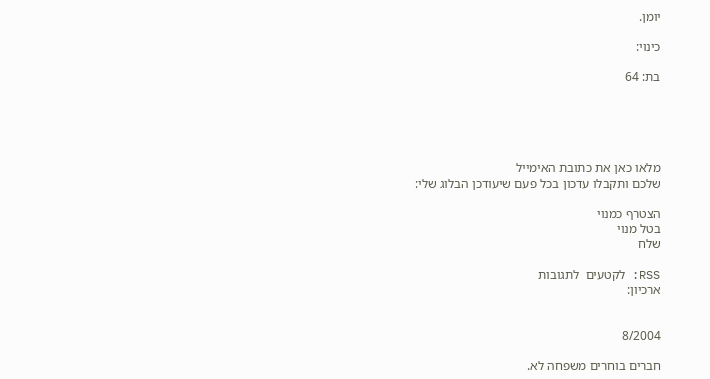יומן.

כינוי:

בת: 64





מלאו כאן את כתובת האימייל
שלכם ותקבלו עדכון בכל פעם שיעודכן הבלוג שלי:

הצטרף כמנוי
בטל מנוי
שלח

RSS: לקטעים  לתגובות
ארכיון:


8/2004

חברים בוחרים משפחה לא.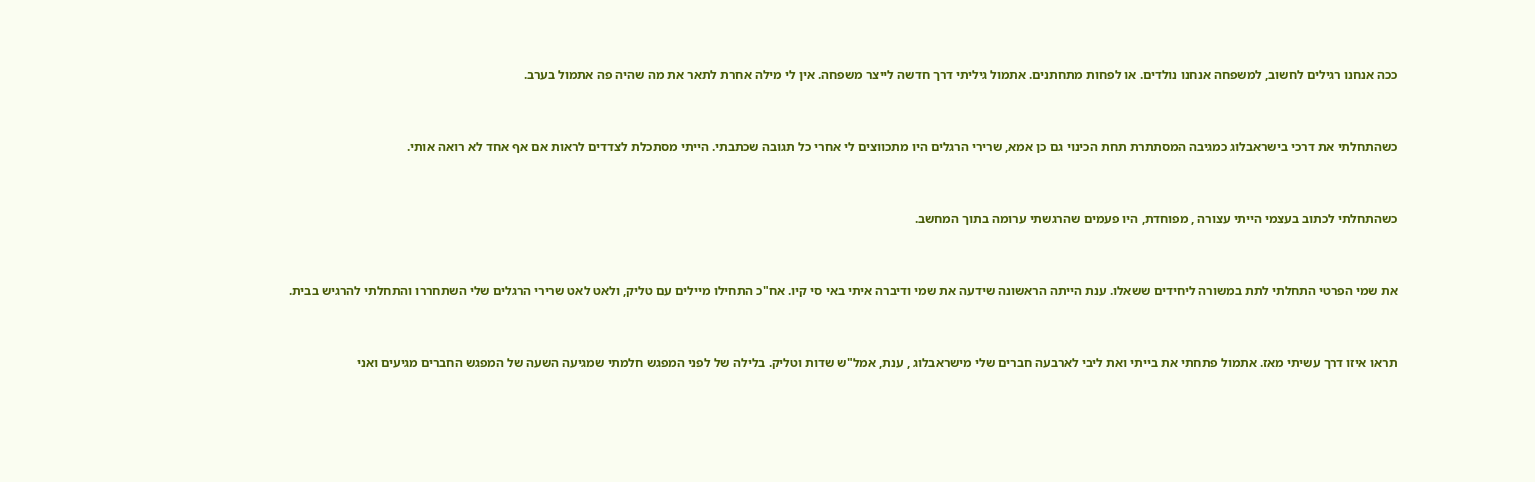ככה אנחנו רגילים לחשוב, למשפחה אנחנו נולדים. או לפחות מתחתנים. אתמול גיליתי דרך חדשה לייצר משפחה. אין לי מילה אחרת לתאר את מה שהיה פה אתמול בערב.


כשהתחלתי את דרכי בישראבלוג כמגיבה המסתתרת תחת הכינוי גם כן אמא, שרירי הרגלים היו מתכווצים לי אחרי כל תגובה שכתבתי. הייתי מסתכלת לצדדים לראות אם אף אחד לא רואה אותי.


כשהתחלתי לכתוב בעצמי הייתי עצורה , מפוחדת, היו פעמים שהרגשתי ערומה בתוך המחשב.


את שמי הפרטי התחלתי לתת במשורה ליחידים ששאלו. ענת הייתה הראשונה שידעה את שמי ודיברה איתי באי סי קיו. אח"כ התחילו מיילים עם טליק, ולאט לאט שרירי הרגלים שלי השתחררו והתחלתי להרגיש בבית.


תראו איזו דרך עשיתי מאז. אתמול פתחתי את בייתי ואת ליבי לארבעה חברים שלי מישראבלוג , ענת, אמל"ש שדות וטליק. בלילה של לפני המפגש חלמתי שמגיעה השעה של המפגש החברים מגיעים ואני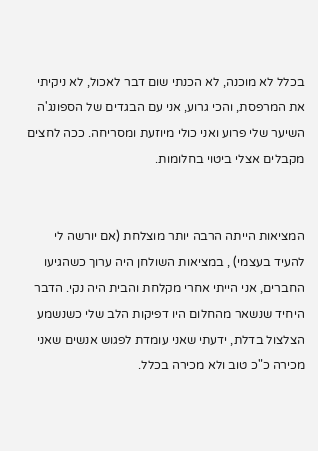בכלל לא מוכנה, לא הכנתי שום דבר לאכול, לא ניקיתי את המרפסת, והכי גרוע, אני עם הבגדים של הספונג'ה השיער שלי פרוע ואני כולי מיוזעת ומסריחה. ככה לחצים מקבלים אצלי ביטוי בחלומות.


המציאות הייתה הרבה יותר מוצלחת (אם יורשה לי להעיד בעצמי) , במציאות השולחן היה ערוך כשהגיעו החברים, אני הייתי אחרי מקלחת והבית היה נקי. הדבר היחיד שנשאר מהחלום היו דפיקות הלב שלי כשנשמע הצלצול בדלת, ידעתי שאני עומדת לפגוש אנשים שאני מכירה כ"כ טוב ולא מכירה בכלל.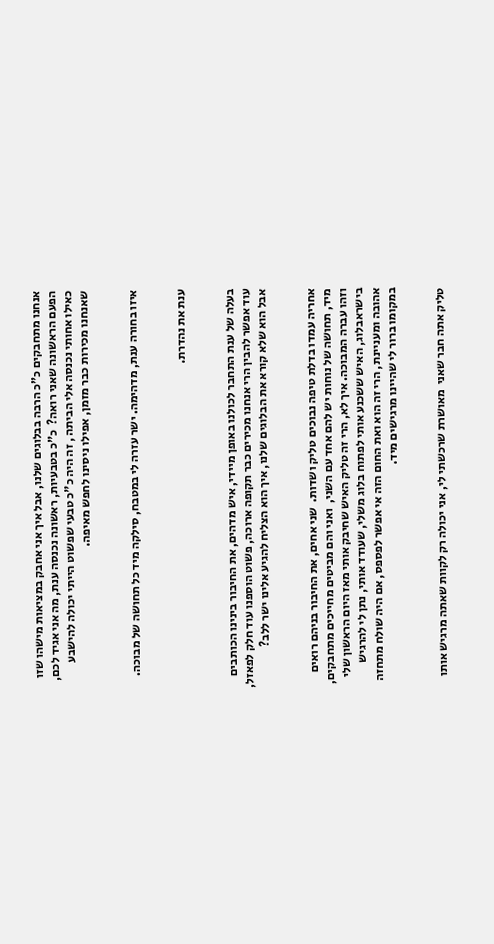אנחנו מתחבקים כ"כ הרבה בבלוגים שלנו, אבל איך אני אחבק במציאות מישהו שזו הפעם הראשונה שאני רואה?  כ"כ בטבעיות, ראשונה נכנסה ענת, מה אני אגיד לכם, כאילו אחותי נכנסה אלי הביתה , זה היה כ"כ טבעי שפשוט הייתי יכולה להישבע שאנחנו מכירות כבר מזמן, אפילו ניסינו לחפש מאיפה.


איזו בחורה ענת, מדהימה. ישר עזרה לי במטבח, סילקה מיד כל תחושה של מבוכה.


ענת את נהדרת.


בעלה של ענת התחבר לכולנו באופן מיידי, איש מדהים, את החיבור בינינו הכותבים עוד אפשר להבין הרי אנחנו מכירים כבר תקופה ארוכה, פשוט הוספנו עוד חלק לפאזל, אבל הוא שלא קורא את הבלוגים שלנו, איך הוא הצליח להגיע אלינו ישר ללב?


אחריה עמדו בדלת טיפה נבוכים טליק ושדות.  שני אחים, את החיבור בניהם רואים מיד, תחושה של נוחות יש להם אחד עם השני,  ואני והם מביטים מחייכים מתחבקים, וזהו עברה המבוכה. איך לא, הרי זה טליק האיש שחיבק אותי מאז היום הראשון שלי בישראבלוג, האיש ששכנע אותי לפתוח בלוג משלי, שעודד אותי, נתן לי להרגיש אהובה ומעניינת, הרי זה הוא ואת החום הזה אי אפשר לפספס, אם היה שולח מתחזה במקומו ברור לי שהיינו מרגישים מיד.


טליק אתה חבר שאני  מאושרת שרכשתי לי, אני יכולה רק לקוות שאתה מרגיש אותו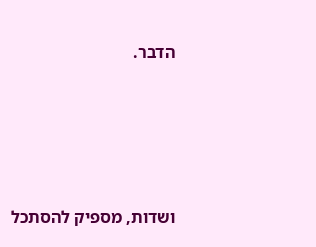הדבר.





ושדות, מספיק להסתכל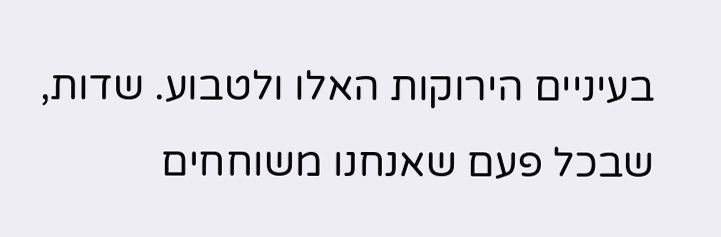בעיניים הירוקות האלו ולטבוע. שדות, שבכל פעם שאנחנו משוחחים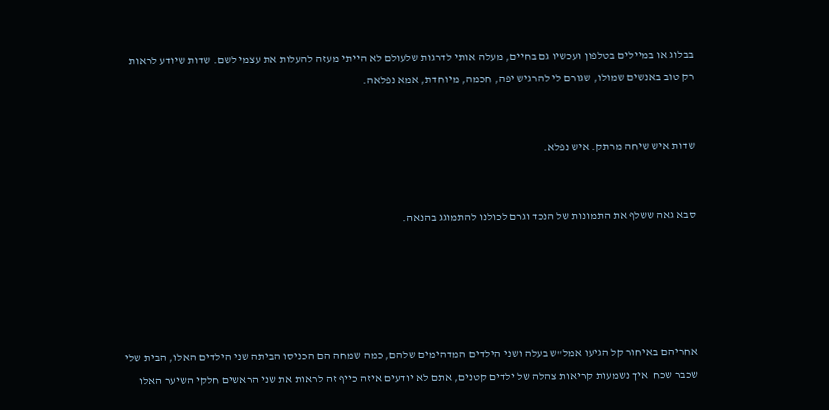בבלוג או במיילים בטלפון ועכשיו גם בחיים, מעלה אותי לדרגות שלעולם לא הייתי מעזה להעלות את עצמי לשם. שדות שיודע לראות רק טוב באנשים שמולו, שגורם לי להרגיש יפה, חכמה, מיוחדת, אמא נפלאה.


שדות איש שיחה מרתק. איש נפלא.


סבא גאה ששלף את התמונות של הנכד וגרם לכולנו להתמוגג בהנאה.





אחריהם באיחור קל הגיעו אמל"ש בעלה ושני הילדים המדהימים שלהם, כמה שמחה הם הכניסו הביתה שני הילדים האלו, הבית שלי שכבר שכח  איך נשמעות קריאות צהלה של ילדים קטנים, אתם לא יודעים איזה כייף זה לראות את שני הראשים חלקי השיער האלו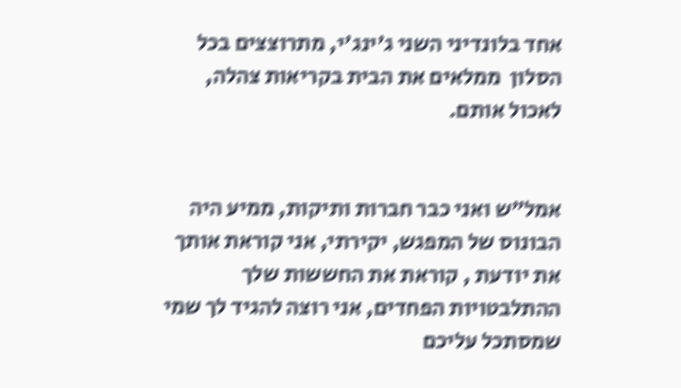אחד בלונדיני השני ג'ינג'י, מתרוצצים בכל הסלון  ממלאים את הבית בקריאות צהלה, לאכול אותם.


אמל"ש ואני כבר חברות ותיקות, ממיע היה הבונוס של המפגש, יקירתי, אני קוראת אותך את יודעת , קוראת את החששות שלך ההתלבטויות הפחדים, אני רוצה להגיד לך שמי שמסתכל עליכם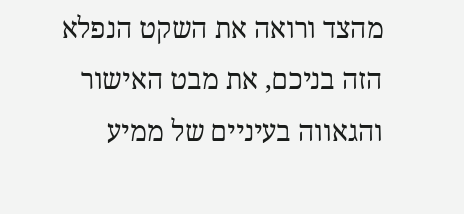מהצד ורואה את השקט הנפלא הזה בניכם, את מבט האישור  והגאווה בעיניים של ממיע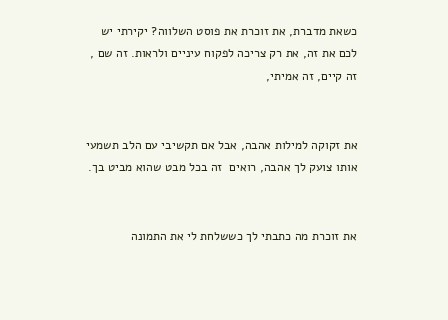כשאת מדברת, את זוכרת את פוסט השלווה? יקירתי יש לכם את זה, את רק צריכה לפקוח עיניים ולראות. זה שם , זה קיים, זה אמיתי,


את זקוקה למילות אהבה, אבל אם תקשיבי עם הלב תשמעי אותו צועק לך אהבה, רואים  זה בכל מבט שהוא מביט בך.


את זוכרת מה כתבתי לך כששלחת לי את התמונה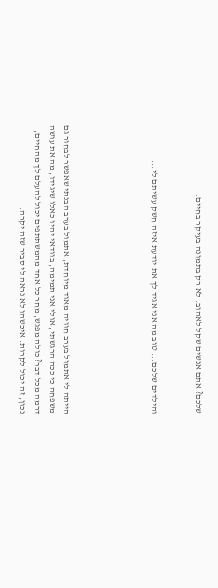שלכם? אתם אנשים שקל לאהוב. לא רק בתמונה בעיקר בחיים.


והילדים שלכם... טוב מה אני אגיד לך את יודעת איזה חשק עשיתם לי...





הייתה לי אתמול בערב חוויה מאוד מיוחדת, אתמול בערב הבנתי שאפשר לבחור גם משפחה כי ככה הרגשתי, אולי אני תמימה, בוודאי יהיו כאלו שיגידו, מה את עושה דרמה מכל דבר? כולה מפגש, מחר כל אחד מהמשתתפים יכול להעלם לך מהחיים, נכון, זה יכול לקרות. איכשהו לא נראה לי סביר שזה יקרה.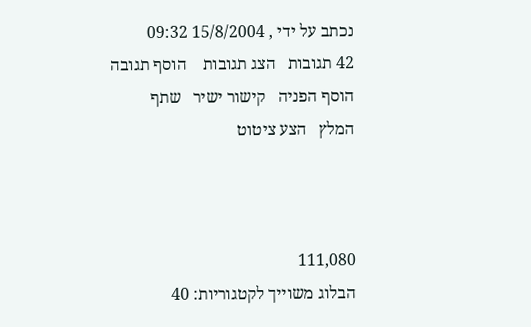נכתב על ידי , 15/8/2004 09:32
42 תגובות   הצג תגובות    הוסף תגובה   הוסף הפניה   קישור ישיר   שתף   המלץ   הצע ציטוט



111,080
הבלוג משוייך לקטגוריות: 40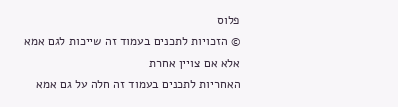פלוס
© הזכויות לתכנים בעמוד זה שייכות לגם אמא אלא אם צויין אחרת
האחריות לתכנים בעמוד זה חלה על גם אמא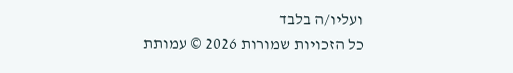ועליו/ה בלבד
כל הזכויות שמורות 2026 © עמותת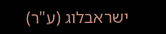ישראבלוג (ע"ר)